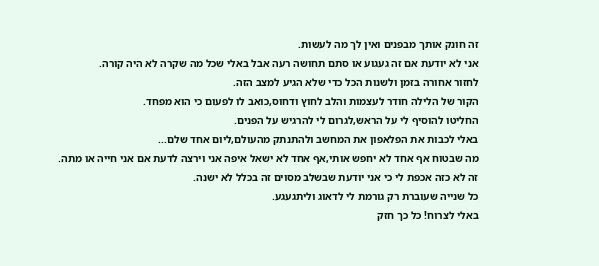זה חונק אותך מבפנים ואין לך מה לעשות.
אני לא יודעת אם זה געגוע או סתם תחושה רעה אבל באלי שכל מה שקרה לא היה קורה.
לחזור אחורה בזמן ולשנות הכל כדי שלא הגיע למצב הזה.
הקור של הלילה חודר לעצמות והלב לחוץ ודחוס,כואב לו לפעום כי הוא מפחד.
החליטו להוסיף לי על הראש,לגרום לי להרגיש על הפנים.
באלי לכבות את הפלאפון את המחשב ולהתנתק מהעולם,ליום אחד שלם...
מה שבטוח אף אחד לא יחפש אותי,אף אחד לא ישאל איפה אני וירצה לדעת אם אני חייה או מתה.
זה לא כזה אכפת לי כי אני יודעת שבשלב מסוים זה בכלל לא ישנה.
כל שנייה שעוברת רק גורמת לי לדאוג וליתגעגע.
באלי לצרוח! כל כך חזק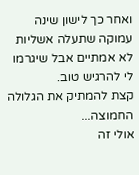ואחר כך לישון שינה עמוקה שתעלה אשליות לא אמתיים אבל שיגרמו לי להרגיש טוב.
קצת להמתיק את הגלולה החמוצה...
אולי זה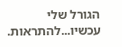הגורל שלי עכשיו...להתראות.